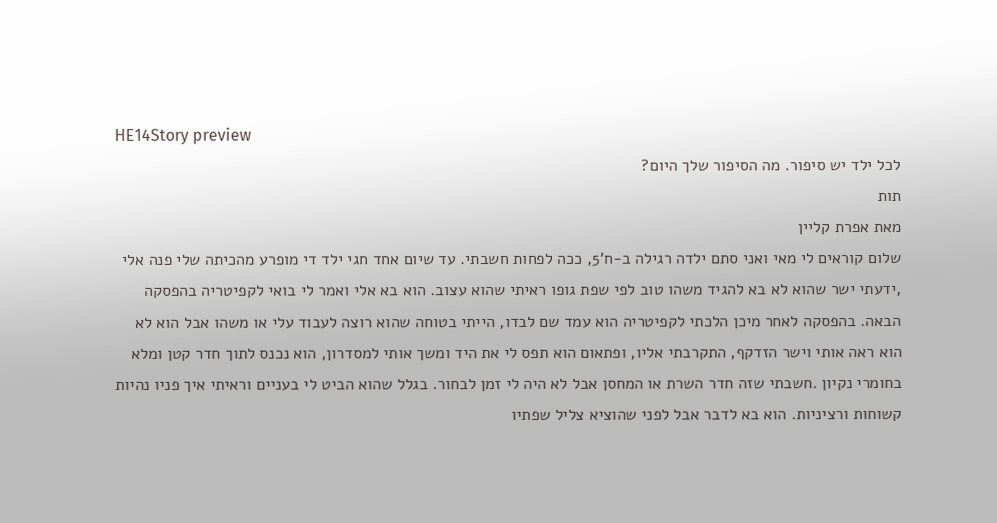HE14Story preview
לכל ילד יש סיפור. מה הסיפור שלך היום?
תות
מאת אפרת קליין
שלום קוראים לי מאי ואני סתם ילדה רגילה ב-ח'5, ככה לפחות חשבתי. עד שיום אחד חגי ילד די מופרע מהכיתה שלי פנה אלי ,ידעתי ישר שהוא לא בא להגיד משהו טוב לפי שפת גופו ראיתי שהוא עצוב. הוא בא אלי ואמר לי בואי לקפיטריה בהפסקה הבאה. בהפסקה לאחר מיכן הלכתי לקפיטריה הוא עמד שם לבדו, הייתי בטוחה שהוא רוצה לעבוד עלי או משהו אבל הוא לא הוא ראה אותי וישר הזדקף, התקרבתי אליו, ופתאום הוא תפס לי את היד ומשך אותי למסדרון, הוא נכנס לתוך חדר קטן ומלא בחומרי נקיון .חשבתי שזה חדר השרת או המחסן אבל לא היה לי זמן לבחור. בגלל שהוא הביט לי בעניים וראיתי איך פניו נהיות קשוחות ורציניות. הוא בא לדבר אבל לפני שהוציא צליל שפתיו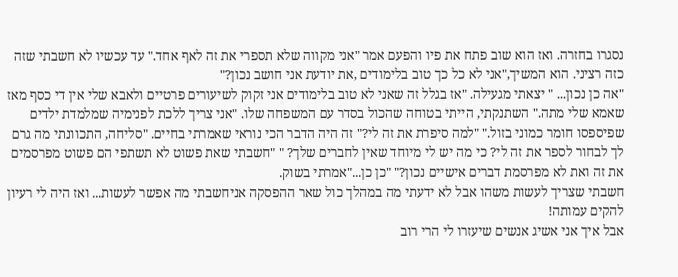נסגרו בחזרה. ואז הוא שוב פתח את פיו והפעם אמר "אני מקווה שלא תספרי את זה לאף אחד." עד עכשיו לא חשבתי שזה כזה רציני. הוא המשיך,"אני לא כל כך טוב בלימודים ,את יודעת אני חושב נכון?"
"אה כן נכון... " יצאתי מגעילה. "אז בגלל זה שאני לא טוב בלימודים אני זקוק לשיעורים פרטיים ולאבא שלי אין די כסף מאז שאמא שלי מתה." השתנקתי, הייתי בטוחה שהכול בסדר עם המשפחה שלו. "אני צריך ללכת לפנימיה שמלמדת ילדים שפיספסו חומר כמוני בזול." "למה סיפרת את זה לי?" זה היה הדבר הכי נוראי שאמרתי בחיים. "סליחה, התכוונתי מה גרם לך לבחור לספר את זה לי? כי מה יש לי מיוחד שאין לחברים שלך? " "חשבתי שאת פשוט לא תשתפי הם פשוט מפרסמים את זה ואת לא מפרסמת דברים אישיים נכון?" "כן כן..."אמרתי בשוק.
חשבתי שצריך לעשות משהו אבל לא ידעתי מה במהלך כול שאר ההפסקה אניחשבתי מה אפשר לעשות... ואז היה לי רעיון להקים עמותה!
אבל איך אני אשיג אנשים שיעזרו לי הרי רוב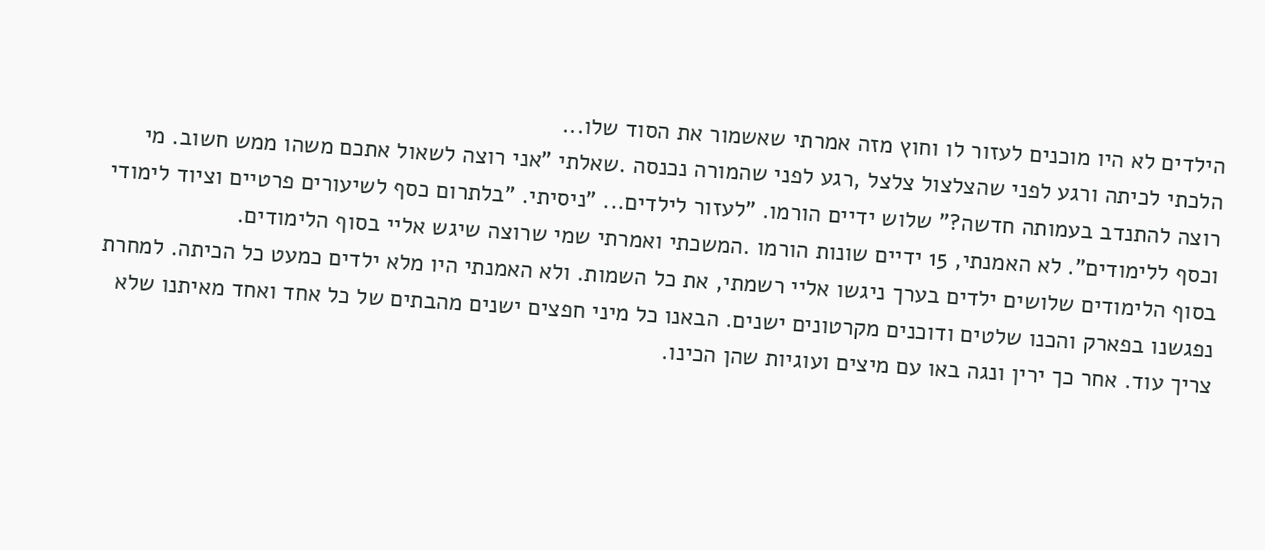הילדים לא היו מוכנים לעזור לו וחוץ מזה אמרתי שאשמור את הסוד שלו...
הלכתי לכיתה ורגע לפני שהצלצול צלצל ,רגע לפני שהמורה נכנסה .שאלתי "אני רוצה לשאול אתכם משהו ממש חשוב. מי רוצה להתנדב בעמותה חדשה?" שלוש ידיים הורמו. "לעזור לילדים... "ניסיתי. "בלתרום כסף לשיעורים פרטיים וציוד לימודי וכסף ללימודים". לא האמנתי, 15 ידיים שונות הורמו .המשכתי ואמרתי שמי שרוצה שיגש אליי בסוף הלימודים.
בסוף הלימודים שלושים ילדים בערך ניגשו אליי רשמתי, את כל השמות. ולא האמנתי היו מלא ילדים כמעט כל הכיתה. למחרת נפגשנו בפארק והכנו שלטים ודוכנים מקרטונים ישנים. הבאנו כל מיני חפצים ישנים מהבתים של כל אחד ואחד מאיתנו שלא צריך עוד. אחר כך ירין ונגה באו עם מיצים ועוגיות שהן הכינו.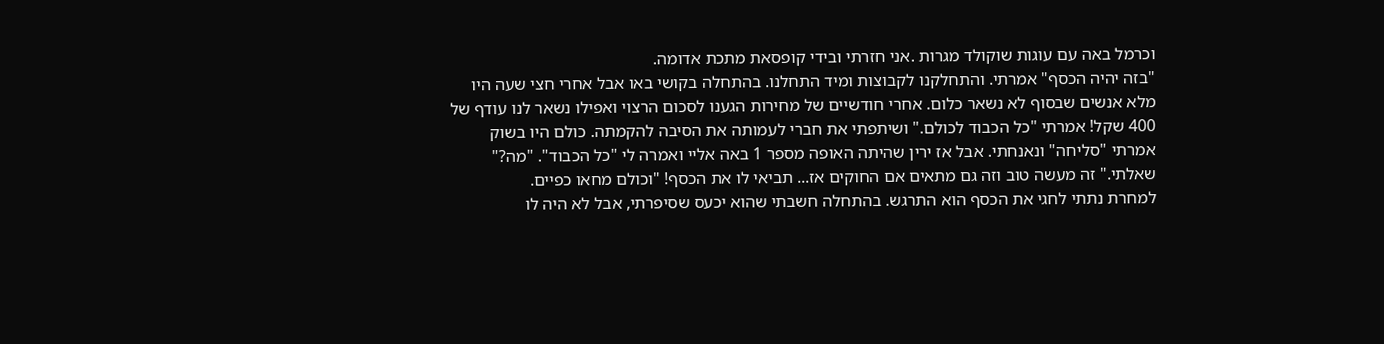וכרמל באה עם עוגות שוקולד מגרות .אני חזרתי ובידי קופסאת מתכת אדומה.
"בזה יהיה הכסף" אמרתי. והתחלקנו לקבוצות ומיד התחלנו. בהתחלה בקושי באו אבל אחרי חצי שעה היו מלא אנשים שבסוף לא נשאר כלום. אחרי חודשיים של מחירות הגענו לסכום הרצוי ואפילו נשאר לנו עודף של 400 שקל! אמרתי "כל הכבוד לכולם." ושיתפתי את חברי לעמותה את הסיבה להקמתה. כולם היו בשוק אמרתי "סליחה" ונאנחתי. אבל אז ירין שהיתה האופה מספר 1 באה אליי ואמרה לי "כל הכבוד". "מה?" שאלתי." זה מעשה טוב וזה גם מתאים אם החוקים אז... תביאי לו את הכסף! "וכולם מחאו כפיים.
למחרת נתתי לחגי את הכסף הוא התרגש. בהתחלה חשבתי שהוא יכעס שסיפרתי, אבל לא היה לו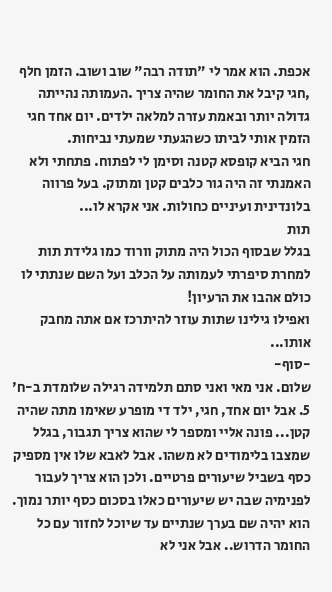אכפת. הוא אמר לי "תודה רבה" שוב ושוב. הזמן חלף ,חגי קיבל את החומר שהיה צריך .העמותה נהייתה גדולה יותר ובאמת עזרה למלאה ילדים. יום אחד חגי הזמין אותי לביתו כשהגעתי שמעתי נביחות.
חגי הביא קופסא קטנה וסימן לי לפתוח. פתחתי ולא האמנתי זה היה גור כלבים קטן ומתוק. בעל פרווה בלונדינית ועיניים כחולות. אני אקרא לו...
תות
בגלל שבסוף הכול היה מתוק וורוד כמו גלידת תות
למחרת סיפרתי לעמותה על הכלב ועל השם שנתתי לו כולם אהבו את הרעיון!
ואפילו גילינו שתות עוזר להיתרכז אם אתה מחבק אותו...
-סוף-
שלום. אני מאי ואני סתם תלמידה רגילה שלומדת ב-ח' 5. אבל יום אחד, חגי, ילד די מופרע שאימו מתה שהיה קטן... פונה אליי ומספר לי שהוא צריך תגבור, בגלל שמצבו בלימודים לא משהו. אבל לאבא שלו אין מספיק כסף בשביל שיעורים פרטיים. ולכן הוא צריך לעבור לפנימיה שבה יש שיעורים כאלו בסכום כסף יותר נמוך. הוא יהיה שם בערך שנתיים עד שיוכל לחזור עם כל החומר הדרוש.. אבל אני לא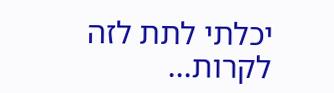יכלתי לתת לזה לקרות...